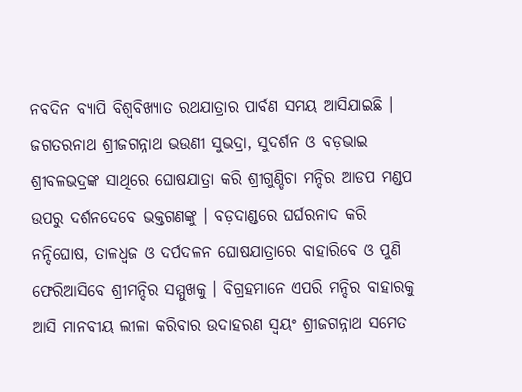ନବଦିନ ବ୍ୟାପି ବିଶ୍ୱବିଖ୍ୟାତ ରଥଯାତ୍ରାର ପାର୍ବଣ ସମୟ ଆସିଯାଇଛି । ଜଗତରନାଥ ଶ୍ରୀଜଗନ୍ନାଥ ଭଉଣୀ ସୁଭଦ୍ରା, ସୁଦର୍ଶନ ଓ ବଡ଼ଭାଇ ଶ୍ରୀବଳଭଦ୍ରଙ୍କ ସାଥିରେ ଘୋଷଯାତ୍ରା କରି ଶ୍ରୀଗୁଣ୍ଡିଚା ମନ୍ଦିର ଆଡପ ମଣ୍ଡପ ଉପରୁ ଦର୍ଶନଦେବେ ଭକ୍ତଗଣଙ୍କୁ । ବଡ଼ଦାଣ୍ଡରେ ଘର୍ଘରନାଦ କରି ନନ୍ଦିଘୋଷ, ତାଳଧ୍ୱଜ ଓ ଦର୍ପଦଳନ ଘୋଷଯାତ୍ରାରେ ବାହାରିବେ ଓ ପୁଣି ଫେରିଆସିବେ ଶ୍ରୀମନ୍ଦିର ସମ୍ମୁଖକୁ । ବିଗ୍ରହମାନେ ଏପରି ମନ୍ଦିର ବାହାରକୁ ଆସି ମାନବୀୟ ଲୀଳା କରିବାର ଉଦାହରଣ ସ୍ୱୟଂ ଶ୍ରୀଜଗନ୍ନାଥ ସମେତ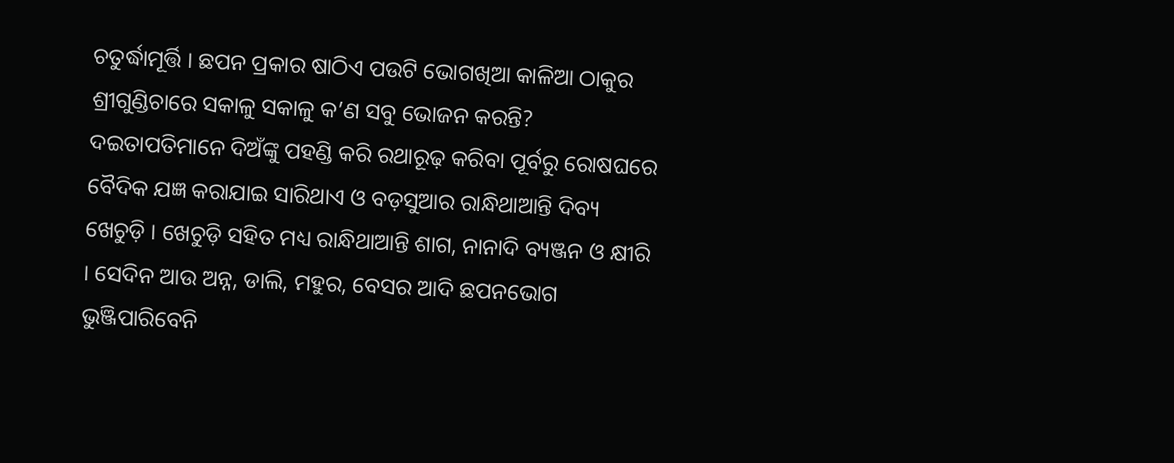ଚତୁର୍ଦ୍ଧାମୂର୍ତ୍ତି । ଛପନ ପ୍ରକାର ଷାଠିଏ ପଉଟି ଭୋଗଖିଆ କାଳିଆ ଠାକୁର ଶ୍ରୀଗୁଣ୍ଡିଚାରେ ସକାଳୁ ସକାଳୁ କ’ଣ ସବୁ ଭୋଜନ କରନ୍ତି? ଦଇତାପତିମାନେ ଦିଅଁଙ୍କୁ ପହଣ୍ଡି କରି ରଥାରୂଢ଼ କରିବା ପୂର୍ବରୁ ରୋଷଘରେ ବୈଦିକ ଯଜ୍ଞ କରାଯାଇ ସାରିଥାଏ ଓ ବଡ଼ସୁଆର ରାନ୍ଧିଥାଆନ୍ତି ଦିବ୍ୟ ଖେଚୁଡ଼ି । ଖେଚୁଡ଼ି ସହିତ ମଧ୍ୟ ରାନ୍ଧିଥାଆନ୍ତି ଶାଗ, ନାନାଦି ବ୍ୟଞ୍ଜନ ଓ କ୍ଷୀରି । ସେଦିନ ଆଉ ଅନ୍ନ, ଡାଲି, ମହୁର, ବେସର ଆଦି ଛପନଭୋଗ ଭୁଞ୍ଜିପାରିବେନି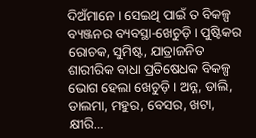ଦିଅଁମାନେ । ସେଇଥି ପାଇଁ ତ ବିକଳ୍ପ ବ୍ୟଞ୍ଜନର ବ୍ୟବସ୍ଥା-ଖେଚୁଡ଼ି । ପୁଷ୍ଟିକର ରୋଚକ, ସୁମିଷ୍ଟ, ଯାତ୍ରାଜନିତ ଶାରୀରିକ ବାଧା ପ୍ରତିଷେଧକ ବିକଳ୍ପ ଭୋଗ ହେଲା ଖେଚୁଡ଼ି । ଅନ୍ନ, ଡାଲି, ଡାଲମା, ମହୁର, ବେସର, ଖଟା, କ୍ଷୀରି…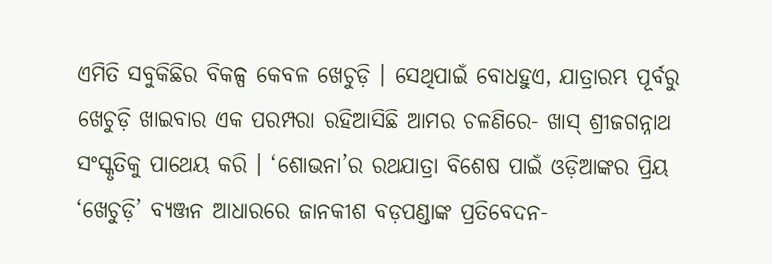ଏମିତି ସବୁକିଛିର ବିକଳ୍ପ କେବଳ ଖେଚୁଡ଼ି । ସେଥିପାଇଁ ବୋଧହୁଏ, ଯାତ୍ରାରମ୍ଭ ପୂର୍ବରୁ ଖେଚୁଡ଼ି ଖାଇବାର ଏକ ପରମ୍ପରା ରହିଆସିଛି ଆମର ଚଳଣିରେ- ଖାସ୍ ଶ୍ରୀଜଗନ୍ନାଥ ସଂସ୍କୃତିକୁ ପାଥେୟ କରି । ‘ଶୋଭନା’ର ରଥଯାତ୍ରା ବିଶେଷ ପାଇଁ ଓଡ଼ିଆଙ୍କର ପ୍ରିୟ ‘ଖେଚୁଡ଼ି’ ବ୍ୟଞ୍ଜନ ଆଧାରରେ ଜାନକୀଶ ବଡ଼ପଣ୍ଡାଙ୍କ ପ୍ରତିବେଦନ-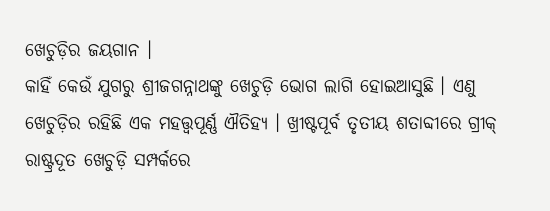ଖେଚୁଡ଼ିର ଜୟଗାନ ।
କାହିଁ କେଉଁ ଯୁଗରୁ ଶ୍ରୀଜଗନ୍ନାଥଙ୍କୁ ଖେଚୁଡ଼ି ଭୋଗ ଲାଗି ହୋଇଆସୁଛି । ଏଣୁ ଖେଚୁଡ଼ିର ରହିଛି ଏକ ମହତ୍ତ୍ୱପୂର୍ଣ୍ଣ ଐତିହ୍ୟ । ଖ୍ରୀଷ୍ଟପୂର୍ବ ତୃତୀୟ ଶତାବ୍ଦୀରେ ଗ୍ରୀକ୍ ରାଷ୍ଟ୍ରଦୂତ ଖେଚୁଡ଼ି ସମ୍ପର୍କରେ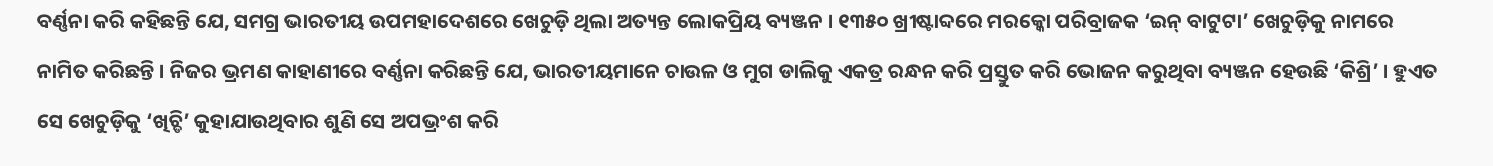ବର୍ଣ୍ଣନା କରି କହିଛନ୍ତି ଯେ, ସମଗ୍ର ଭାରତୀୟ ଉପମହାଦେଶରେ ଖେଚୁଡ଼ି ଥିଲା ଅତ୍ୟନ୍ତ ଲୋକପ୍ରିୟ ବ୍ୟଞ୍ଜନ । ୧୩୫୦ ଖ୍ରୀଷ୍ଟାବ୍ଦରେ ମରକ୍କୋ ପରିବ୍ରାଜକ ‘ଇନ୍ ବାଟୁଟା’ ଖେଚୁଡ଼ିକୁ ନାମରେ ନାମିତ କରିଛନ୍ତି । ନିଜର ଭ୍ରମଣ କାହାଣୀରେ ବର୍ଣ୍ଣନା କରିଛନ୍ତି ଯେ, ଭାରତୀୟମାନେ ଚାଉଳ ଓ ମୁଗ ଡାଲିକୁ ଏକତ୍ର ରନ୍ଧନ କରି ପ୍ରସ୍ତୁତ କରି ଭୋଜନ କରୁଥିବା ବ୍ୟଞ୍ଜନ ହେଉଛି ‘କିଶ୍ରି’ । ହୁଏତ ସେ ଖେଚୁଡ଼ିକୁ ‘ଖିଚ୍ଡି’ କୁହାଯାଉଥିବାର ଶୁଣି ସେ ଅପଭ୍ରଂଶ କରି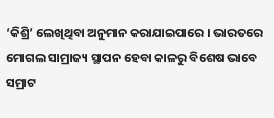‘କିଶ୍ରି’ ଲେଖିଥିବା ଅନୁମାନ କରାଯାଇପାରେ । ଭାରତରେ ମୋଗଲ ସାମ୍ରାଜ୍ୟ ସ୍ଥାପନ ହେବା କାଳରୁ ବିଶେଷ ଭାବେ ସମ୍ରାଟ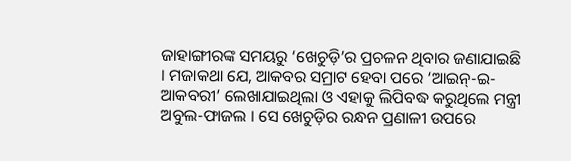ଜାହାଙ୍ଗୀରଙ୍କ ସମୟରୁ ‘ଖେଚୁଡ଼ି’ର ପ୍ରଚଳନ ଥିବାର ଜଣାଯାଇଛି । ମଜାକଥା ଯେ, ଆକବର ସମ୍ରାଟ ହେବା ପରେ ‘ଆଇନ୍-ଇ-ଆକବରୀ’ ଲେଖାଯାଇଥିଲା ଓ ଏହାକୁ ଲିପିବଦ୍ଧ କରୁଥିଲେ ମନ୍ତ୍ରୀ ଅବୁଲ-ଫାଜଲ । ସେ ଖେଚୁଡ଼ିର ରନ୍ଧନ ପ୍ରଣାଳୀ ଉପରେ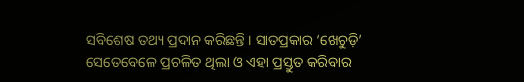ସବିଶେଷ ତଥ୍ୟ ପ୍ରଦାନ କରିଛନ୍ତି । ସାତପ୍ରକାର ‘ଖେଚୁଡ଼ି’ ସେତେବେଳେ ପ୍ରଚଳିତ ଥିଲା ଓ ଏହା ପ୍ରସ୍ତୁତ କରିବାର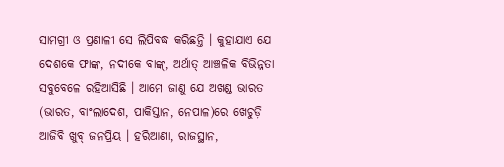ସାମଗ୍ରୀ ଓ ପ୍ରଣାଳୀ ସେ ଲିପିବଦ୍ଧ କରିଛନ୍ତି । କୁହାଯାଏ ଯେ ଦେଶକେ ଫାଙ୍କ, ନଦୀକେ ବାଙ୍କ୍, ଅର୍ଥାତ୍ ଆଞ୍ଚଳିକ ବିଭିନ୍ନତା ସବୁବେଳେ ରହିଆସିଛି । ଆମେ ଜାଣୁ ଯେ ଅଖଣ୍ଡ ଭାରତ (ଭାରତ, ବାଂଲାଦେଶ, ପାକିସ୍ତାନ, ନେପାଳ)ରେ ଖେଚୁଡ଼ି ଆଜିବି ଖୁବ୍ ଜନପ୍ରିୟ । ହରିଆଣା, ରାଜସ୍ଥାନ,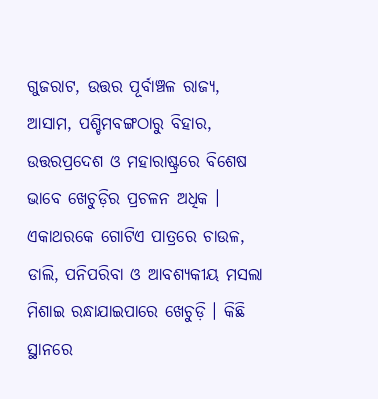ଗୁଜରାଟ, ଉତ୍ତର ପୂର୍ବାଞ୍ଚଳ ରାଜ୍ୟ, ଆସାମ, ପଶ୍ଚିମବଙ୍ଗଠାରୁ ବିହାର, ଉତ୍ତରପ୍ରଦେଶ ଓ ମହାରାଷ୍ଟ୍ରରେ ବିଶେଷ ଭାବେ ଖେଚୁଡ଼ିର ପ୍ରଚଳନ ଅଧିକ । ଏକାଥରକେ ଗୋଟିଏ ପାତ୍ରରେ ଚାଉଳ, ଡାଲି, ପନିପରିବା ଓ ଆବଶ୍ୟକୀୟ ମସଲା ମିଶାଇ ରନ୍ଧାଯାଇପାରେ ଖେଚୁଡ଼ି । କିଛି ସ୍ଥାନରେ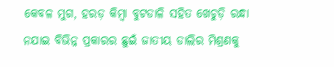କେବଳ ମୁଗ, ହରଡ଼ କିମ୍ବା ବୁଟଡାଳି ସହିତ ଖେଚୁଡ଼ି ରନ୍ଧା ନଯାଇ ବିଭିନ୍ନ ପ୍ରକାରର ଛୁଇଁ ଜାତୀୟ ଡାଲିର ମିଶ୍ରଣକୁ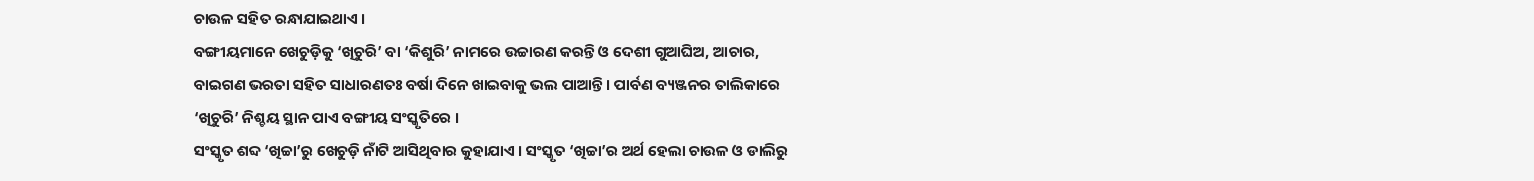ଚାଉଳ ସହିତ ରନ୍ଧାଯାଇଥାଏ ।
ବଙ୍ଗୀୟମାନେ ଖେଚୁଡ଼ିକୁ ‘ଖିଚୁରି’ ବା ‘କିଶୁରି’ ନାମରେ ଉଚ୍ଚାରଣ କରନ୍ତି ଓ ଦେଶୀ ଗୁଆଘିଅ, ଆଚାର, ବାଇଗଣ ଭରତା ସହିତ ସାଧାରଣତଃ ବର୍ଷା ଦିନେ ଖାଇବାକୁ ଭଲ ପାଆନ୍ତି । ପାର୍ବଣ ବ୍ୟଞ୍ଜନର ତାଲିକାରେ ‘ଖିଚୁରି’ ନିଶ୍ଚୟ ସ୍ଥାନ ପାଏ ବଙ୍ଗୀୟ ସଂସ୍କୃତିରେ ।
ସଂସ୍କୃତ ଶବ୍ଦ ‘ଖିଚ୍ଚା’ରୁ ଖେଚୁଡ଼ି ନାଁଟି ଆସିଥିବାର କୁହାଯାଏ । ସଂସ୍କୃତ ‘ଖିଚ୍ଚା’ର ଅର୍ଥ ହେଲା ଚାଉଳ ଓ ଡାଲିରୁ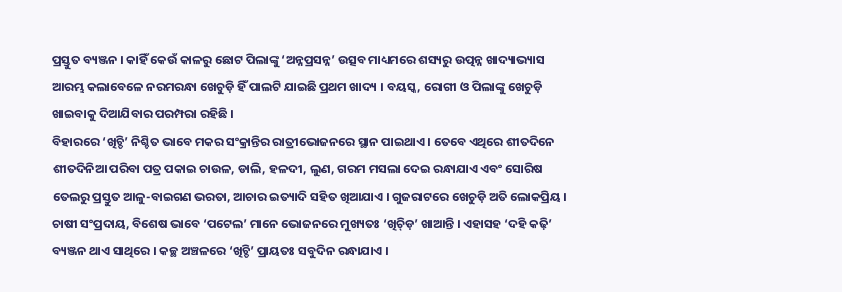ପ୍ରସ୍ତୁତ ବ୍ୟଞ୍ଜନ । କାହିଁ କେଉଁ କାଳରୁ ଛୋଟ ପିଲାଙ୍କୁ ‘ଅନ୍ନପ୍ରସନ୍ନ’ ଉତ୍ସବ ମାଧ୍ୟମରେ ଶସ୍ୟରୁ ଉତ୍ପନ୍ନ ଖାଦ୍ୟାଭ୍ୟାସ ଆରମ୍ଭ କଲାବେଳେ ନରମରନ୍ଧା ଖେଚୁଡ଼ି ହିଁ ପାଲଟି ଯାଇଛି ପ୍ରଥମ ଖାଦ୍ୟ । ବୟସ୍କ, ରୋଗୀ ଓ ପିଲାଙ୍କୁ ଖେଚୁଡ଼ି ଖାଇବାକୁ ଦିଆଯିବାର ପରମ୍ପରା ରହିଛି ।
ବିହାରରେ ‘ଖିଚ୍ଡି’ ନିଶ୍ଚିତ ଭାବେ ମକର ସଂକ୍ରାନ୍ତିର ରାତ୍ରୀଭୋଜନରେ ସ୍ଥାନ ପାଇଥାଏ । ତେବେ ଏଥିରେ ଶୀତଦିନେ ଶୀତଦିନିଆ ପରିବା ପତ୍ର ପକାଇ ଚାଉଳ, ଡାଲି, ହଳଦୀ, ଲୁଣ, ଗରମ ମସଲା ଦେଇ ରନ୍ଧାଯାଏ ଏବଂ ସୋରିଷ ତେଲରୁ ପ୍ରସ୍ତୁତ ଆଳୁ-ବାଇଗଣ ଭରତା, ଆଚାର ଇତ୍ୟାଦି ସହିତ ଖିଆଯାଏ । ଗୁଜରାଟରେ ଖେଚୁଡ଼ି ଅତି ଲୋକପ୍ରିୟ । ଚାଷୀ ସଂପ୍ରଦାୟ, ବିଶେଷ ଭାବେ ‘ପଟେଲ’ ମାନେ ଭୋଜନରେ ମୁଖ୍ୟତଃ ‘ଖିଚ୍ଡ଼ି’ ଖାଆନ୍ତି । ଏହାସହ ‘ଦହି କଢ଼ି’ ବ୍ୟଞ୍ଜନ ଥାଏ ସାଥିରେ । କଚ୍ଛ ଅଞ୍ଚଳରେ ‘ଖିଚ୍ଡି’ ପ୍ରାୟତଃ ସବୁଦିନ ରନ୍ଧାଯାଏ ।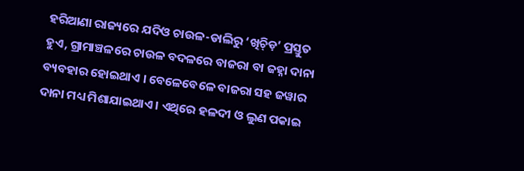ହରିଆଣା ରାଜ୍ୟରେ ଯଦିଓ ଚାଉଳ-ଡାଲିରୁ ‘ଖିଚ୍ଡ଼ି’ ପ୍ରସ୍ତୁତ ହୁଏ, ଗ୍ରାମାଞ୍ଚଳରେ ଚାଉଳ ବଦଳରେ ବାଜରା ବା ଜହ୍ନା ଦାନା ବ୍ୟବହାର ହୋଇଥାଏ । ବେଳେବେଳେ ବାଜରା ସହ ଜୱାର ଦାନା ମଧ୍ୟ ମିଶାଯାଇଥାଏ । ଏଥିରେ ହଳଦୀ ଓ ଲୁଣ ପକାଇ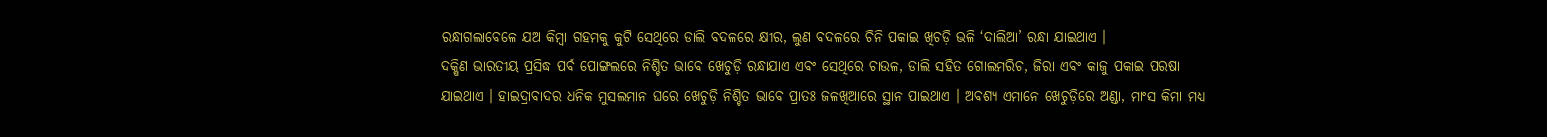ରନ୍ଧାଗଲାବେଳେ ଯଅ କିମ୍ବା ଗହମକୁ କୁଟି ସେଥିରେ ଡାଲି ବଦଳରେ କ୍ଷୀର, ଲୁଣ ବଦଳରେ ଚିନି ପକାଇ ଖିଚଡ଼ି ଭଳି ‘ଦାଲିଆ’ ରନ୍ଧା ଯାଇଥାଏ ।
ଦକ୍ଷିଣ ଭାରତୀୟ ପ୍ରସିଦ୍ଧ ପର୍ବ ପୋଙ୍ଗଲରେ ନିଶ୍ଚିତ ଭାବେ ଖେଚୁଡ଼ି ରନ୍ଧାଯାଏ ଏବଂ ସେଥିରେ ଚାଉଳ, ଡାଲି ସହିତ ଗୋଲମରିଚ, ଜିରା ଏବଂ କାଜୁ ପକାଇ ପରଷା ଯାଇଥାଏ । ହାଇଦ୍ରାବାଦର ଧନିକ ମୁସଲମାନ ଘରେ ଖେଚୁଡ଼ି ନିଶ୍ଚିତ ଭାବେ ପ୍ରାତଃ ଜଳଖିଆରେ ସ୍ଥାନ ପାଇଥାଏ । ଅବଶ୍ୟ ଏମାନେ ଖେଚୁଡ଼ିରେ ଅଣ୍ଡା, ମାଂସ କିମା ମଧ୍ୟ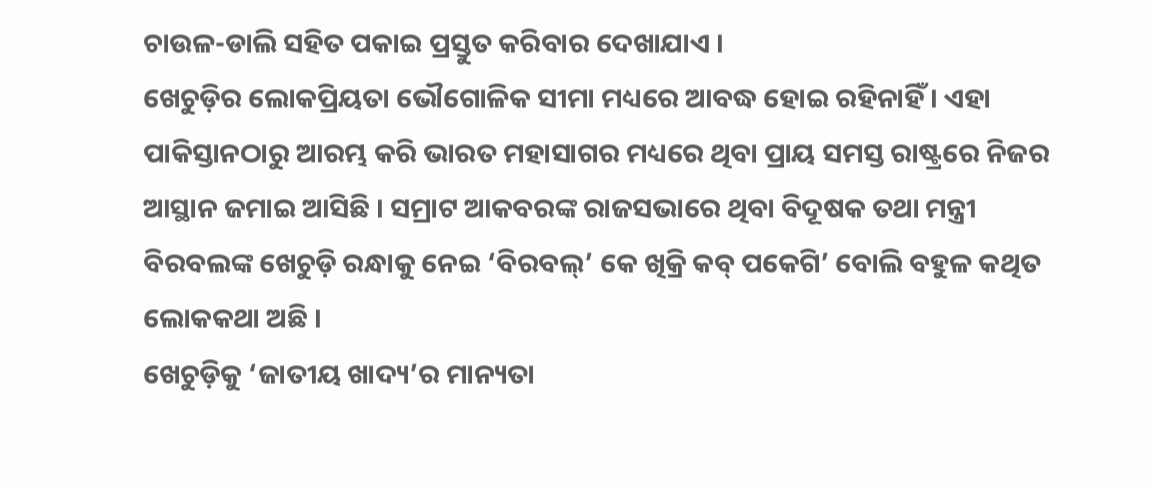ଚାଉଳ-ଡାଲି ସହିତ ପକାଇ ପ୍ରସ୍ତୁତ କରିବାର ଦେଖାଯାଏ ।
ଖେଚୁଡ଼ିର ଲୋକପ୍ରିୟତା ଭୌଗୋଳିକ ସୀମା ମଧ୍ୟରେ ଆବଦ୍ଧ ହୋଇ ରହିନାହିଁ । ଏହା ପାକିସ୍ତାନଠାରୁ ଆରମ୍ଭ କରି ଭାରତ ମହାସାଗର ମଧ୍ୟରେ ଥିବା ପ୍ରାୟ ସମସ୍ତ ରାଷ୍ଟ୍ରରେ ନିଜର ଆସ୍ଥାନ ଜମାଇ ଆସିଛି । ସମ୍ରାଟ ଆକବରଙ୍କ ରାଜସଭାରେ ଥିବା ବିଦୂଷକ ତଥା ମନ୍ତ୍ରୀ ବିରବଲଙ୍କ ଖେଚୁଡ଼ି ରନ୍ଧାକୁ ନେଇ ‘ବିରବଲ୍’ କେ ଖିକ୍ରି କବ୍ ପକେଗି’ ବୋଲି ବହୁଳ କଥିତ ଲୋକକଥା ଅଛି ।
ଖେଚୁଡ଼ିକୁ ‘ଜାତୀୟ ଖାଦ୍ୟ’ର ମାନ୍ୟତା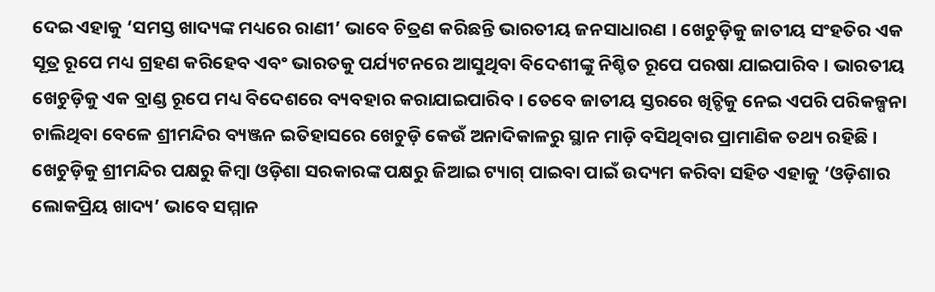ଦେଇ ଏହାକୁ ‘ସମସ୍ତ ଖାଦ୍ୟଙ୍କ ମଧ୍ୟରେ ରାଣୀ’ ଭାବେ ଚିତ୍ରଣ କରିଛନ୍ତି ଭାରତୀୟ ଜନସାଧାରଣ । ଖେଚୁଡ଼ିକୁ ଜାତୀୟ ସଂହତିର ଏକ ସୂତ୍ର ରୂପେ ମଧ୍ୟ ଗ୍ରହଣ କରିହେବ ଏବଂ ଭାରତକୁ ପର୍ଯ୍ୟଟନରେ ଆସୁଥିବା ବିଦେଶୀଙ୍କୁ ନିଶ୍ଚିତ ରୂପେ ପରଷା ଯାଇପାରିବ । ଭାରତୀୟ ଖେଚୁଡ଼ିକୁ ଏକ ବ୍ରାଣ୍ଡ ରୂପେ ମଧ୍ୟ ବିଦେଶରେ ବ୍ୟବହାର କରାଯାଇପାରିବ । ତେବେ ଜାତୀୟ ସ୍ତରରେ ଖିଚ୍ଡିକୁ ନେଇ ଏପରି ପରିକଳ୍ପନା ଚାଲିଥିବା ବେଳେ ଶ୍ରୀମନ୍ଦିର ବ୍ୟଞ୍ଜନ ଇତିହାସରେ ଖେଚୁଡ଼ି କେଉଁ ଅନାଦିକାଳରୁ ସ୍ଥାନ ମାଡ଼ି ବସିଥିବାର ପ୍ରାମାଣିକ ତଥ୍ୟ ରହିଛି । ଖେଚୁଡ଼ିକୁ ଶ୍ରୀମନ୍ଦିର ପକ୍ଷରୁ କିମ୍ବା ଓଡ଼ିଶା ସରକାରଙ୍କ ପକ୍ଷରୁ ଜିଆଇ ଟ୍ୟାଗ୍ ପାଇବା ପାଇଁ ଉଦ୍ୟମ କରିବା ସହିତ ଏହାକୁ ‘ଓଡ଼ିଶାର ଲୋକପ୍ରିୟ ଖାଦ୍ୟ’ ଭାବେ ସମ୍ମାନ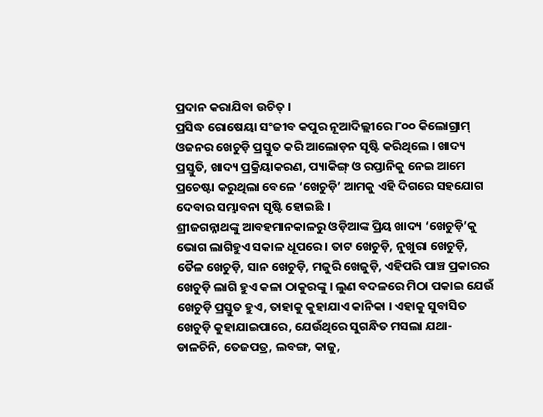ପ୍ରଦାନ କରାଯିବା ଉଚିତ୍ ।
ପ୍ରସିଦ୍ଧ ରୋଷେୟା ସଂଜୀବ କପୁର ନୂଆଦିଲ୍ଲୀରେ ୮୦୦ କିଲୋଗ୍ରାମ୍ ଓଜନର ଖେଚୁଡ଼ି ପ୍ରସ୍ତୁତ କରି ଆଲୋଡ଼ନ ସୃଷ୍ଟି କରିଥିଲେ । ଖାଦ୍ୟ ପ୍ରସ୍ତୁତି, ଖାଦ୍ୟ ପ୍ରକ୍ରିୟାକରଣ, ପ୍ୟାକିଙ୍ଗ୍ ଓ ରପ୍ତାନିକୁ ନେଇ ଆମେ ପ୍ରଚେଷ୍ଟା କରୁଥିଲା ବେଳେ ‘ଖେଚୁଡ଼ି’ ଆମକୁ ଏହି ଦିଗରେ ସହଯୋଗ ଦେବାର ସମ୍ଭାବନା ସୃଷ୍ଟି ହୋଇଛି ।
ଶ୍ରୀଜଗନ୍ନାଥଙ୍କୁ ଆବହମାନକାଳରୁ ଓଡ଼ିଆଙ୍କ ପ୍ରିୟ ଖାଦ୍ୟ ‘ଖେଚୁଡ଼ି’କୁ ଭୋଗ ଲାଗିହୁଏ ସକାଳ ଧୂପରେ । ତାଟ ଖେଚୁଡ଼ି, ନୁଖୁରା ଖେଚୁଡ଼ି, ତୈଳ ଖେଚୁଡ଼ି, ସାନ ଖେଚୁଡ଼ି, ମଜୁରି ଖେଜୁଡ଼ି, ଏହିପରି ପାଞ୍ଚ ପ୍ରକାରର ଖେଚୁଡ଼ି ଲାଗି ହୁଏ କଳା ଠାକୁରଙ୍କୁ । ଲୁଣ ବଦଳରେ ମିଠା ପକାଇ ଯେଉଁ ଖେଚୁଡ଼ି ପ୍ରସ୍ତୁତ ହୁଏ, ତାହାକୁ କୁହାଯାଏ କାନିକା । ଏହାକୁ ସୁବାସିତ ଖେଚୁଡ଼ି କୁହାଯାଇପାରେ, ଯେଉଁଥିରେ ସୁଗନ୍ଧିତ ମସଲା ଯଥା- ଡାଳଚିନି, ତେଜପତ୍ର, ଲବଙ୍ଗ, କାଜୁ,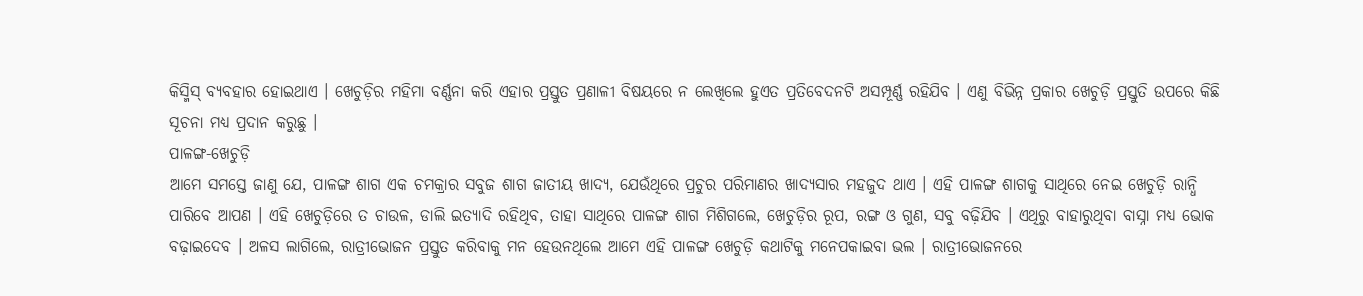କିସ୍ମିସ୍ ବ୍ୟବହାର ହୋଇଥାଏ । ଖେଚୁଡ଼ିର ମହିମା ବର୍ଣ୍ଣନା କରି ଏହାର ପ୍ରସ୍ତୁତ ପ୍ରଣାଳୀ ବିଷୟରେ ନ ଲେଖିଲେ ହୁଏତ ପ୍ରତିବେଦନଟି ଅସମ୍ପୂର୍ଣ୍ଣ ରହିଯିବ । ଏଣୁ ବିଭିନ୍ନ ପ୍ରକାର ଖେଚୁଡ଼ି ପ୍ରସ୍ତୁତି ଉପରେ କିଛି ସୂଚନା ମଧ୍ୟ ପ୍ରଦାନ କରୁଛୁ ।
ପାଳଙ୍ଗ-ଖେଚୁଡ଼ି
ଆମେ ସମସ୍ତେ ଜାଣୁ ଯେ, ପାଳଙ୍ଗ ଶାଗ ଏକ ଚମକ୍ରାର ସବୁଜ ଶାଗ ଜାତୀୟ ଖାଦ୍ୟ, ଯେଉଁଥିରେ ପ୍ରଚୁର ପରିମାଣର ଖାଦ୍ୟସାର ମହଜୁଦ ଥାଏ । ଏହି ପାଳଙ୍ଗ ଶାଗକୁ ସାଥିରେ ନେଇ ଖେଚୁଡ଼ି ରାନ୍ଧି ପାରିବେ ଆପଣ । ଏହି ଖେଚୁଡ଼ିରେ ତ ଚାଉଳ, ଡାଲି ଇତ୍ୟାଦି ରହିଥିବ, ତାହା ସାଥିରେ ପାଳଙ୍ଗ ଶାଗ ମିଶିଗଲେ, ଖେଚୁଡ଼ିର ରୂପ, ରଙ୍ଗ ଓ ଗୁଣ, ସବୁ ବଢ଼ିଯିବ । ଏଥିରୁ ବାହାରୁଥିବା ବାସ୍ନା ମଧ୍ୟ ଭୋକ ବଢ଼ାଇଦେବ । ଅଳସ ଲାଗିଲେ, ରାତ୍ରୀଭୋଜନ ପ୍ରସ୍ତୁତ କରିବାକୁ ମନ ହେଉନଥିଲେ ଆମେ ଏହି ପାଳଙ୍ଗ ଖେଚୁଡ଼ି କଥାଟିକୁ ମନେପକାଇବା ଭଲ । ରାତ୍ରୀଭୋଜନରେ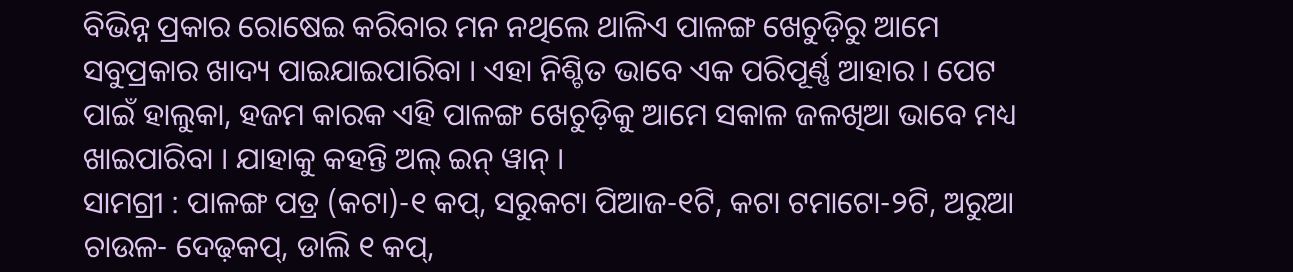ବିଭିନ୍ନ ପ୍ରକାର ରୋଷେଇ କରିବାର ମନ ନଥିଲେ ଥାଳିଏ ପାଳଙ୍ଗ ଖେଚୁଡ଼ିରୁ ଆମେ ସବୁପ୍ରକାର ଖାଦ୍ୟ ପାଇଯାଇପାରିବା । ଏହା ନିଶ୍ଚିତ ଭାବେ ଏକ ପରିପୂର୍ଣ୍ଣ ଆହାର । ପେଟ ପାଇଁ ହାଲୁକା, ହଜମ କାରକ ଏହି ପାଳଙ୍ଗ ଖେଚୁଡ଼ିକୁ ଆମେ ସକାଳ ଜଳଖିଆ ଭାବେ ମଧ୍ୟ ଖାଇପାରିବା । ଯାହାକୁ କହନ୍ତି ଅଲ୍ ଇନ୍ ୱାନ୍ ।
ସାମଗ୍ରୀ : ପାଳଙ୍ଗ ପତ୍ର (କଟା)-୧ କପ୍, ସରୁକଟା ପିଆଜ-୧ଟି, କଟା ଟମାଟୋ-୨ଟି, ଅରୁଆ ଚାଉଳ- ଦେଢ଼କପ୍, ଡାଲି ୧ କପ୍,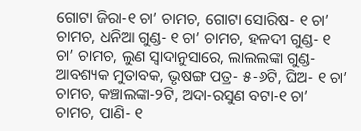ଗୋଟା ଜିରା-୧ ଚା’ ଚାମଚ, ଗୋଟା ସୋରିଷ- ୧ ଚା’ ଚାମଚ, ଧନିଆ ଗୁଣ୍ଡ- ୧ ଚା’ ଚାମଚ, ହଳଦୀ ଗୁଣ୍ଡ- ୧ ଚା’ ଚାମଚ, ଲୁଣ ସ୍ୱାଦାନୁସାରେ, ଲାଲଲଙ୍କା ଗୁଣ୍ଡ- ଆବଶ୍ୟକ ମୁତାବକ, ଭୃଷଙ୍ଗ ପତ୍ର- ୫-୬ଟି, ଘିଅ- ୧ ଚା’ ଚାମଚ, କଞ୍ଚାଲଙ୍କା-୨ଟି, ଅଦା-ରସୁଣ ବଟା-୧ ଚା’ ଚାମଚ, ପାଣି- ୧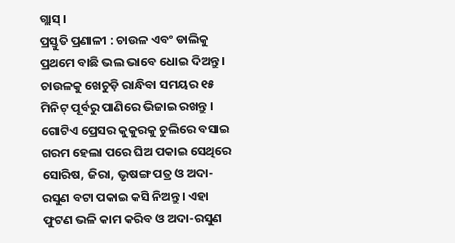ଗ୍ଲାସ୍ ।
ପ୍ରସ୍ତୁତି ପ୍ରଣାଳୀ : ଚାଉଳ ଏବଂ ଡାଲିକୁ ପ୍ରଥମେ ବାଛି ଭଲ ଭାବେ ଧୋଇ ଦିଅନ୍ତୁ । ଚାଉଳକୁ ଖେଚୁଡ଼ି ରାନ୍ଧିବା ସମୟର ୧୫ ମିନିଟ୍ ପୂର୍ବରୁ ପାଣିରେ ଭିଜାଇ ରଖନ୍ତୁ । ଗୋଟିଏ ପ୍ରେସର କୁକୁରକୁ ଚୁଲିରେ ବସାଇ ଗରମ ହେଲା ପରେ ଘିଅ ପକାଇ ସେଥିରେ ସୋରିଷ, ଜିରା, ଭୃଷଙ୍ଗ ପତ୍ର ଓ ଅଦା-ରସୁଣ ବଟା ପକାଇ କସି ନିଅନ୍ତୁ । ଏହା ଫୁଟଣ ଭଳି କାମ କରିବ ଓ ଅଦା-ରସୁଣ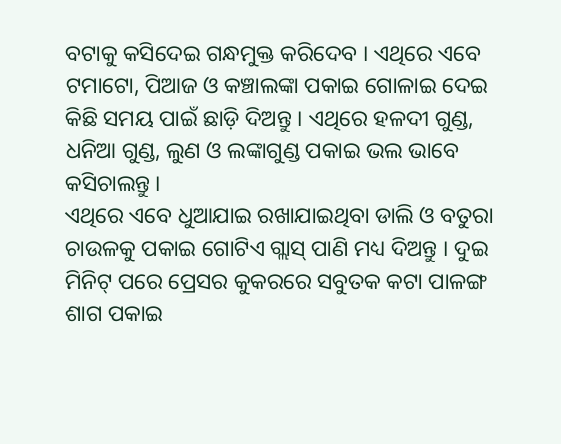ବଟାକୁ କସିଦେଇ ଗନ୍ଧମୁକ୍ତ କରିଦେବ । ଏଥିରେ ଏବେ ଟମାଟୋ, ପିଆଜ ଓ କଞ୍ଚାଲଙ୍କା ପକାଇ ଗୋଳାଇ ଦେଇ କିଛି ସମୟ ପାଇଁ ଛାଡ଼ି ଦିଅନ୍ତୁ । ଏଥିରେ ହଳଦୀ ଗୁଣ୍ଡ, ଧନିଆ ଗୁଣ୍ଡ, ଲୁଣ ଓ ଲଙ୍କାଗୁଣ୍ଡ ପକାଇ ଭଲ ଭାବେ କସିଚାଲନ୍ତୁ ।
ଏଥିରେ ଏବେ ଧୁଆଯାଇ ରଖାଯାଇଥିବା ଡାଲି ଓ ବତୁରା ଚାଉଳକୁ ପକାଇ ଗୋଟିଏ ଗ୍ଲାସ୍ ପାଣି ମଧ୍ୟ ଦିଅନ୍ତୁ । ଦୁଇ ମିନିଟ୍ ପରେ ପ୍ରେସର କୁକରରେ ସବୁତକ କଟା ପାଳଙ୍ଗ ଶାଗ ପକାଇ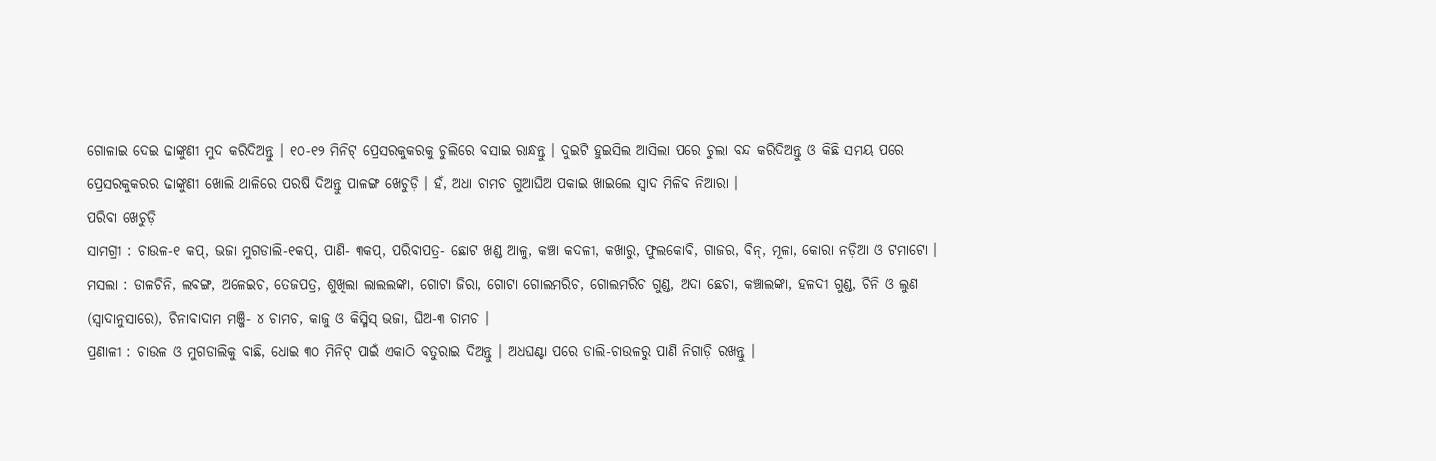ଗୋଳାଇ ଦେଇ ଢାଙ୍କୁଣୀ ମୁଦ କରିଦିଅନ୍ତୁ । ୧୦-୧୨ ମିନିଟ୍ ପ୍ରେସରକୁକରକୁ ଚୁଲିରେ ବସାଇ ରାନ୍ଧନ୍ତୁ । ଦୁଇଟି ହୁଇସିଲ ଆସିଲା ପରେ ଚୁଲା ବନ୍ଦ କରିଦିଅନ୍ତୁ ଓ କିଛି ସମୟ ପରେ ପ୍ରେସରକୁକରର ଢାଙ୍କୁଣୀ ଖୋଲି ଥାଳିରେ ପରଷି ଦିଅନ୍ତୁ ପାଳଙ୍ଗ ଖେଚୁଡ଼ି । ହଁ, ଅଧା ଚାମଚ ଗୁଆଘିଅ ପକାଇ ଖାଇଲେ ସ୍ୱାଦ ମିଳିବ ନିଆରା ।
ପରିବା ଖେଚୁଡ଼ି
ସାମଗ୍ରୀ : ଚାଉଳ-୧ କପ୍, ଭଜା ମୁଗଡାଲି-୧କପ୍, ପାଣି- ୩କପ୍, ପରିବାପତ୍ର- ଛୋଟ ଖଣ୍ଡ ଆଳୁ, କଞ୍ଚା କଦଳୀ, କଖାରୁ, ଫୁଲକୋବି, ଗାଜର, ବିନ୍, ମୂଳା, କୋରା ନଡ଼ିଆ ଓ ଟମାଟୋ ।
ମସଲା : ଡାଳଚିନି, ଲବଙ୍ଗ, ଅଳେଇଚ, ତେଜପତ୍ର, ଶୁଖିଲା ଲାଲଲଙ୍କା, ଗୋଟା ଜିରା, ଗୋଟା ଗୋଲମରିଚ, ଗୋଲମରିଚ ଗୁଣ୍ଡ, ଅଦା ଛେଚା, କଞ୍ଚାଲଙ୍କା, ହଳଦୀ ଗୁଣ୍ଡ, ଚିନି ଓ ଲୁଣ (ସ୍ୱାଦାନୁସାରେ), ଚିନାବାଦାମ ମଞ୍ଜି- ୪ ଚାମଚ, କାଜୁ ଓ କିସ୍ମିସ୍ ଭଜା, ଘିଅ-୩ ଚାମଚ ।
ପ୍ରଣାଳୀ : ଚାଉଳ ଓ ମୁଗଡାଲିକୁ ବାଛି, ଧୋଇ ୩୦ ମିନିଟ୍ ପାଇଁ ଏକାଠି ବତୁରାଇ ଦିଅନ୍ତୁ । ଅଧଘଣ୍ଟା ପରେ ଡାଲି-ଚାଉଳରୁ ପାଣି ନିଗାଡ଼ି ରଖନ୍ତୁ ।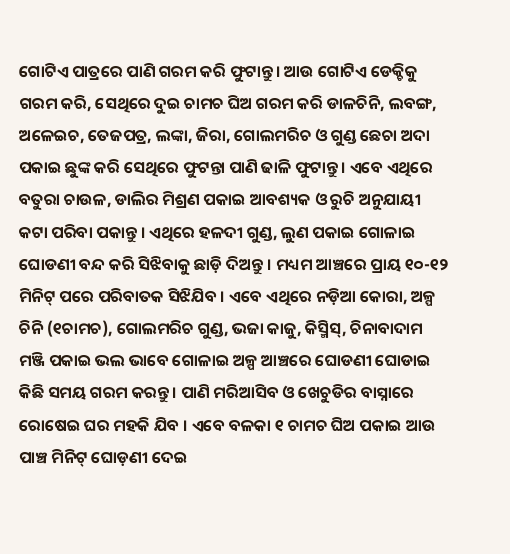ଗୋଟିଏ ପାତ୍ରରେ ପାଣି ଗରମ କରି ଫୁଟାନ୍ତୁ । ଆଉ ଗୋଟିଏ ଡେକ୍ଚିକୁ ଗରମ କରି, ସେଥିରେ ଦୁଇ ଚାମଚ ଘିଅ ଗରମ କରି ଡାଳଚିନି, ଲବଙ୍ଗ, ଅଳେଇଚ, ତେଜପତ୍ର, ଲଙ୍କା, ଜିରା, ଗୋଲମରିଚ ଓ ଗୁଣ୍ଡ ଛେଚା ଅଦା ପକାଇ ଛୁଙ୍କ କରି ସେଥିରେ ଫୁଟନ୍ତା ପାଣି ଢାଳି ଫୁଟାନ୍ତୁ । ଏବେ ଏଥିରେ ବତୁରା ଚାଉଳ, ଡାଲିର ମିଶ୍ରଣ ପକାଇ ଆବଶ୍ୟକ ଓ ରୁଚି ଅନୁଯାୟୀ କଟା ପରିବା ପକାନ୍ତୁ । ଏଥିରେ ହଳଦୀ ଗୁଣ୍ଡ, ଲୁଣ ପକାଇ ଗୋଳାଇ ଘୋଡଣୀ ବନ୍ଦ କରି ସିଝିବାକୁ ଛାଡ଼ି ଦିଅନ୍ତୁ । ମଧ୍ୟମ ଆଞ୍ଚରେ ପ୍ରାୟ ୧୦-୧୨ ମିନିଟ୍ ପରେ ପରିବାତକ ସିଝିଯିବ । ଏବେ ଏଥିରେ ନଡ଼ିଆ କୋରା, ଅଳ୍ପ ଚିନି (୧ଚାମଚ), ଗୋଲମରିଚ ଗୁଣ୍ଡ, ଭଜା କାଜୁ, କିସ୍ମିସ୍, ଚିନାବାଦାମ ମଞ୍ଜି ପକାଇ ଭଲ ଭାବେ ଗୋଳାଇ ଅଳ୍ପ ଆଞ୍ଚରେ ଘୋଡଣୀ ଘୋଡାଇ କିଛି ସମୟ ଗରମ କରନ୍ତୁ । ପାଣି ମରିଆସିବ ଓ ଖେଚୁଡିର ବାସ୍ନାରେ ରୋଷେଇ ଘର ମହକି ଯିବ । ଏବେ ବଳକା ୧ ଚାମଚ ଘିଅ ପକାଇ ଆଉ ପାଞ୍ଚ ମିନିଟ୍ ଘୋଡ଼ଣୀ ଦେଇ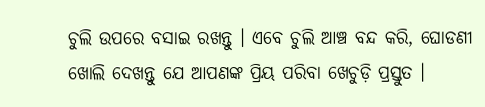ଚୁଲି ଉପରେ ବସାଇ ରଖନ୍ତୁ । ଏବେ ଚୁଲି ଆଞ୍ଚ ବନ୍ଦ କରି, ଘୋଡଣୀ ଖୋଲି ଦେଖନ୍ତୁ ଯେ ଆପଣଙ୍କ ପ୍ରିୟ ପରିବା ଖେଚୁଡ଼ି ପ୍ରସ୍ତୁତ ।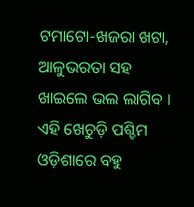ଟମାଟୋ-ଖଜରା ଖଟା, ଆଳୁଭରତା ସହ ଖାଇଲେ ଭଲ ଲାଗିବ । ଏହି ଖେଚୁଡ଼ି ପଶ୍ଚିମ ଓଡ଼ିଶାରେ ବହୁ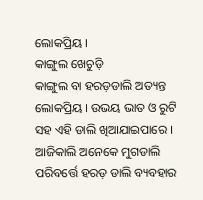ଲୋକପ୍ରିୟ ।
କାଙ୍ଗୁଲ ଖେଚୁଡ଼ି
କାଙ୍ଗୁଲ ବା ହରଡ଼ଡାଲି ଅତ୍ୟନ୍ତ ଲୋକପ୍ରିୟ । ଉଭୟ ଭାତ ଓ ରୁଟି ସହ ଏହି ଡାଲି ଖିଆଯାଇପାରେ । ଆଜିକାଲି ଅନେକେ ମୁଗଡାଲି ପରିବର୍ତ୍ତେ ହରଡ଼ ଡାଲି ବ୍ୟବହାର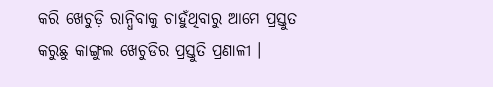କରି ଖେଚୁଡ଼ି ରାନ୍ଧିବାକୁ ଚାହୁଁଥିବାରୁ ଆମେ ପ୍ରସ୍ତୁତ କରୁଛୁ କାଙ୍ଗୁଲ ଖେଚୁଡିର ପ୍ରସ୍ତୁତି ପ୍ରଣାଳୀ ।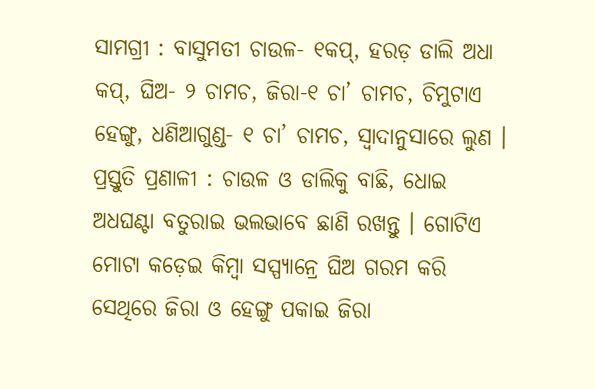ସାମଗ୍ରୀ : ବାସୁମତୀ ଚାଉଳ- ୧କପ୍, ହରଡ଼ ଡାଲି ଅଧା କପ୍, ଘିଅ- ୨ ଚାମଚ, ଜିରା-୧ ଚା’ ଚାମଚ, ଚିମୁଟାଏ ହେଙ୍ଗୁ, ଧଣିଆଗୁଣ୍ଡ- ୧ ଚା’ ଚାମଚ, ସ୍ୱାଦାନୁସାରେ ଲୁଣ ।
ପ୍ରସ୍ତୁତି ପ୍ରଣାଳୀ : ଚାଉଳ ଓ ଡାଲିକୁ ବାଛି, ଧୋଇ ଅଧଘଣ୍ଟା ବତୁରାଇ ଭଲଭାବେ ଛାଣି ରଖନ୍ତୁ । ଗୋଟିଏ ମୋଟା କଡ଼େଇ କିମ୍ବା ସସ୍ପ୍ୟାନ୍ରେ ଘିଅ ଗରମ କରି ସେଥିରେ ଜିରା ଓ ହେଙ୍ଗୁ ପକାଇ ଜିରା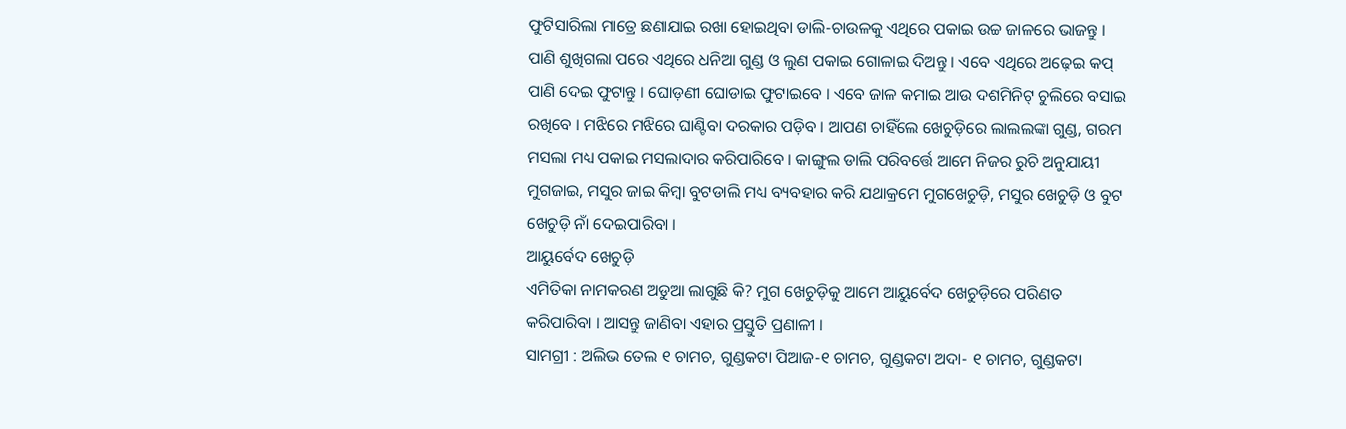ଫୁଟିସାରିଲା ମାତ୍ରେ ଛଣାଯାଇ ରଖା ହୋଇଥିବା ଡାଲି-ଚାଉଳକୁ ଏଥିରେ ପକାଇ ଉଚ୍ଚ ଜାଳରେ ଭାଜନ୍ତୁ । ପାଣି ଶୁଖିଗଲା ପରେ ଏଥିରେ ଧନିଆ ଗୁଣ୍ଡ ଓ ଲୁଣ ପକାଇ ଗୋଳାଇ ଦିଅନ୍ତୁ । ଏବେ ଏଥିରେ ଅଢ଼େଇ କପ୍ ପାଣି ଦେଇ ଫୁଟାନ୍ତୁ । ଘୋଡ଼ଣୀ ଘୋଡାଇ ଫୁଟାଇବେ । ଏବେ ଜାଳ କମାଇ ଆଉ ଦଶମିନିଟ୍ ଚୁଲିରେ ବସାଇ ରଖିବେ । ମଝିରେ ମଝିରେ ଘାଣ୍ଟିବା ଦରକାର ପଡ଼ିବ । ଆପଣ ଚାହିଁଲେ ଖେଚୁଡ଼ିରେ ଲାଲଲଙ୍କା ଗୁଣ୍ଡ, ଗରମ ମସଲା ମଧ୍ୟ ପକାଇ ମସଲାଦାର କରିପାରିବେ । କାଙ୍ଗୁଲ ଡାଲି ପରିବର୍ତ୍ତେ ଆମେ ନିଜର ରୁଚି ଅନୁଯାୟୀ ମୁଗଜାଇ, ମସୁର ଜାଇ କିମ୍ବା ବୁଟଡାଲି ମଧ୍ୟ ବ୍ୟବହାର କରି ଯଥାକ୍ରମେ ମୁଗଖେଚୁଡ଼ି, ମସୁର ଖେଚୁଡ଼ି ଓ ବୁଟ ଖେଚୁଡ଼ି ନାଁ ଦେଇପାରିବା ।
ଆୟୁର୍ବେଦ ଖେଚୁଡ଼ି
ଏମିତିକା ନାମକରଣ ଅଡୁଆ ଲାଗୁଛି କି? ମୁଗ ଖେଚୁଡ଼ିକୁ ଆମେ ଆୟୁର୍ବେଦ ଖେଚୁଡ଼ିରେ ପରିଣତ କରିପାରିବା । ଆସନ୍ତୁ ଜାଣିବା ଏହାର ପ୍ରସ୍ତୁତି ପ୍ରଣାଳୀ ।
ସାମଗ୍ରୀ : ଅଲିଭ ତେଲ ୧ ଚାମଚ, ଗୁଣ୍ଡକଟା ପିଆଜ-୧ ଚାମଚ, ଗୁଣ୍ଡକଟା ଅଦା- ୧ ଚାମଚ, ଗୁଣ୍ଡକଟା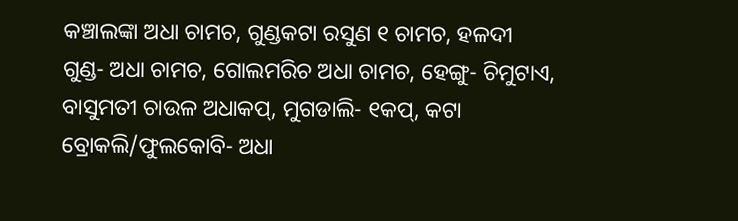କଞ୍ଚାଲଙ୍କା ଅଧା ଚାମଚ, ଗୁଣ୍ଡକଟା ରସୁଣ ୧ ଚାମଚ, ହଳଦୀ ଗୁଣ୍ଡ- ଅଧା ଚାମଚ, ଗୋଲମରିଚ ଅଧା ଚାମଚ, ହେଙ୍ଗୁ- ଚିମୁଟାଏ, ବାସୁମତୀ ଚାଉଳ ଅଧାକପ୍, ମୁଗଡାଲି- ୧କପ୍, କଟା ବ୍ରୋକଲି/ଫୁଲକୋବି- ଅଧା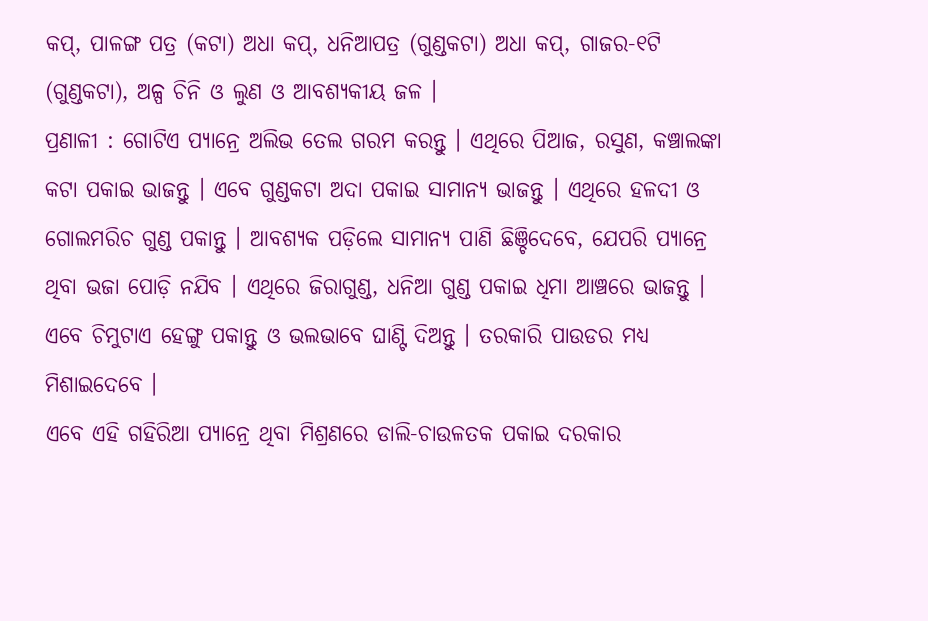କପ୍, ପାଳଙ୍ଗ ପତ୍ର (କଟା) ଅଧା କପ୍, ଧନିଆପତ୍ର (ଗୁଣ୍ଡକଟା) ଅଧା କପ୍, ଗାଜର-୧ଟି (ଗୁଣ୍ଡକଟା), ଅଳ୍ପ ଚିନି ଓ ଲୁଣ ଓ ଆବଶ୍ୟକୀୟ ଜଳ ।
ପ୍ରଣାଳୀ : ଗୋଟିଏ ପ୍ୟାନ୍ରେ ଅଲିଭ ତେଲ ଗରମ କରନ୍ତୁ । ଏଥିରେ ପିଆଜ, ରସୁଣ, କଞ୍ଚାଲଙ୍କା କଟା ପକାଇ ଭାଜନ୍ତୁ । ଏବେ ଗୁଣ୍ଡକଟା ଅଦା ପକାଇ ସାମାନ୍ୟ ଭାଜନ୍ତୁ । ଏଥିରେ ହଳଦୀ ଓ ଗୋଲମରିଚ ଗୁଣ୍ଡ ପକାନ୍ତୁ । ଆବଶ୍ୟକ ପଡ଼ିଲେ ସାମାନ୍ୟ ପାଣି ଛିଞ୍ଚିଦେବେ, ଯେପରି ପ୍ୟାନ୍ରେ ଥିବା ଭଜା ପୋଡ଼ି ନଯିବ । ଏଥିରେ ଜିରାଗୁଣ୍ଡ, ଧନିଆ ଗୁଣ୍ଡ ପକାଇ ଧିମା ଆଞ୍ଚରେ ଭାଜନ୍ତୁ । ଏବେ ଚିମୁଟାଏ ହେଙ୍ଗୁ ପକାନ୍ତୁ ଓ ଭଲଭାବେ ଘାଣ୍ଟି ଦିଅନ୍ତୁ । ତରକାରି ପାଉଡର ମଧ୍ୟ ମିଶାଇଦେବେ ।
ଏବେ ଏହି ଗହିରିଆ ପ୍ୟାନ୍ରେ ଥିବା ମିଶ୍ରଣରେ ଡାଲି-ଚାଉଳତକ ପକାଇ ଦରକାର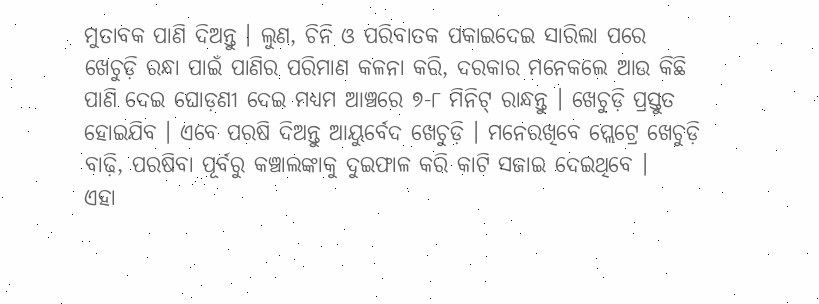ମୁତାବକ ପାଣି ଦିଅନ୍ତୁ । ଲୁଣ, ଚିନି ଓ ପରିବାତକ ପକାଇଦେଇ ସାରିଲା ପରେ ଖେଚୁଡ଼ି ରନ୍ଧା ପାଇଁ ପାଣିର ପରିମାଣ କଳନା କରି, ଦରକାର ମନେକଲେ ଆଉ କିଛି ପାଣି ଦେଇ ଘୋଡ଼ଣୀ ଦେଇ ମଧ୍ୟମ ଆଞ୍ଚରେ ୭-୮ ମିନିଟ୍ ରାନ୍ଧନ୍ତୁ । ଖେଚୁଡ଼ି ପ୍ରସ୍ତୁତ ହୋଇଯିବ । ଏବେ ପରଷି ଦିଅନ୍ତୁ ଆୟୁର୍ବେଦ ଖେଚୁଡ଼ି । ମନେରଖିବେ ପ୍ଲେଟ୍ରେ ଖେଚୁଡ଼ି ବାଢ଼ି, ପରଷିବା ପୂର୍ବରୁ କଞ୍ଚାଲଙ୍କାକୁ ଦୁଇଫାଳ କରି କାଟି ସଜାଇ ଦେଇଥିବେ ।
ଏହା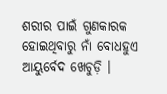ଶରୀର ପାଇଁ ଗୁଣକାରକ ହୋଇଥିବାରୁ ନାଁ ବୋଧହୁଏ ଆୟୁର୍ବେଦ ଖେଚୁଡ଼ି ।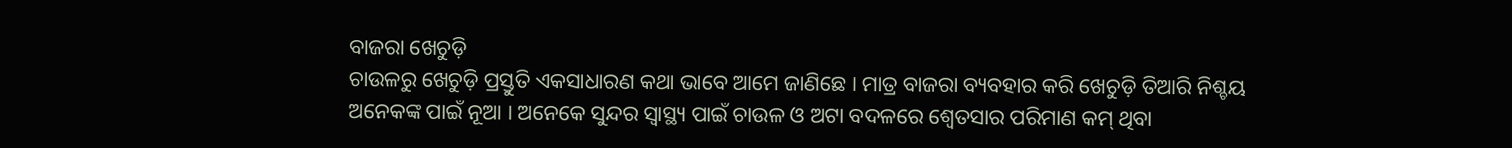ବାଜରା ଖେଚୁଡ଼ି
ଚାଉଳରୁ ଖେଚୁଡ଼ି ପ୍ରସ୍ତୁତି ଏକସାଧାରଣ କଥା ଭାବେ ଆମେ ଜାଣିଛେ । ମାତ୍ର ବାଜରା ବ୍ୟବହାର କରି ଖେଚୁଡ଼ି ତିଆରି ନିଶ୍ଚୟ ଅନେକଙ୍କ ପାଇଁ ନୂଆ । ଅନେକେ ସୁନ୍ଦର ସ୍ୱାସ୍ଥ୍ୟ ପାଇଁ ଚାଉଳ ଓ ଅଟା ବଦଳରେ ଶ୍ୱେତସାର ପରିମାଣ କମ୍ ଥିବା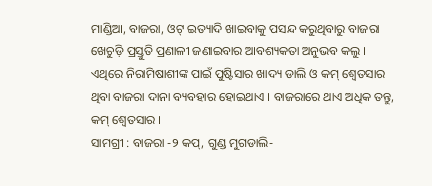ମାଣ୍ଡିଆ, ବାଜରା, ଓଟ୍ ଇତ୍ୟାଦି ଖାଇବାକୁ ପସନ୍ଦ କରୁଥିବାରୁ ବାଜରା ଖେଚୁଡ଼ି ପ୍ରସ୍ତୁତି ପ୍ରଣାଳୀ ଜଣାଇବାର ଆବଶ୍ୟକତା ଅନୁଭବ କଲୁ । ଏଥିରେ ନିରାମିଷାଶୀଙ୍କ ପାଇଁ ପୁଷ୍ଟିସାର ଖାଦ୍ୟ ଡାଲି ଓ କମ୍ ଶ୍ୱେତସାର ଥିବା ବାଜରା ଦାନା ବ୍ୟବହାର ହୋଇଥାଏ । ବାଜରାରେ ଥାଏ ଅଧିକ ତନ୍ତୁ, କମ୍ ଶ୍ୱେତସାର ।
ସାମଗ୍ରୀ : ବାଜରା -୨ କପ୍, ଗୁଣ୍ଡ ମୁଗଡାଲି-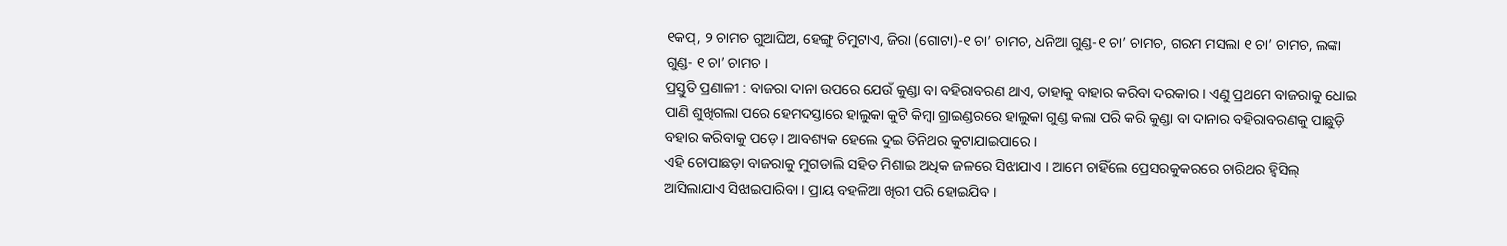୧କପ୍, ୨ ଚାମଚ ଗୁଆଘିଅ, ହେଙ୍ଗୁ ଚିମୁଟାଏ, ଜିରା (ଗୋଟା)-୧ ଚା’ ଚାମଚ, ଧନିଆ ଗୁଣ୍ଡ-୧ ଚା’ ଚାମଚ, ଗରମ ମସଲା ୧ ଚା’ ଚାମଚ, ଲଙ୍କା ଗୁଣ୍ଡ- ୧ ଚା’ ଚାମଚ ।
ପ୍ରସ୍ତୁତି ପ୍ରଣାଳୀ : ବାଜରା ଦାନା ଉପରେ ଯେଉଁ କୁଣ୍ଡା ବା ବହିରାବରଣ ଥାଏ, ତାହାକୁ ବାହାର କରିବା ଦରକାର । ଏଣୁ ପ୍ରଥମେ ବାଜରାକୁ ଧୋଇ ପାଣି ଶୁଖିଗଲା ପରେ ହେମଦସ୍ତାରେ ହାଲୁକା କୁଟି କିମ୍ବା ଗ୍ରାଇଣ୍ଡରରେ ହାଲୁକା ଗୁଣ୍ଡ କଲା ପରି କରି କୁଣ୍ଡା ବା ଦାନାର ବହିରାବରଣକୁ ପାଛୁଡ଼ି ବହାର କରିବାକୁ ପଡ଼େ । ଆବଶ୍ୟକ ହେଲେ ଦୁଇ ତିନିଥର କୁଟାଯାଇପାରେ ।
ଏହି ଚୋପାଛଡ଼ା ବାଜରାକୁ ମୁଗଡାଲି ସହିତ ମିଶାଇ ଅଧିକ ଜଳରେ ସିଝାଯାଏ । ଆମେ ଚାହିଁଲେ ପ୍ରେସରକୁକରରେ ଚାରିଥର ହ୍ୱିସିଲ୍ ଆସିଲାଯାଏ ସିଝାଇପାରିବା । ପ୍ରାୟ ବହଳିଆ ଖିରୀ ପରି ହୋଇଯିବ ।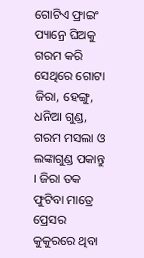ଗୋଟିଏ ଫ୍ରାଇଂ ପ୍ୟାନ୍ରେ ଘିଅକୁ ଗରମ କରି ସେଥିରେ ଗୋଟା ଜିରା, ହେଙ୍ଗୁ, ଧନିଆ ଗୁଣ୍ଡ, ଗରମ ମସଲା ଓ ଲଙ୍କାଗୁଣ୍ଡ ପକାନ୍ତୁ । ଜିରା ତକ ଫୁଟିବା ମାତ୍ରେ ପ୍ରେସର କୁକୁରରେ ଥିବା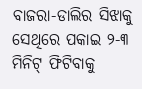ବାଜରା-ଡାଲିର ସିଝାକୁ ସେଥିରେ ପକାଇ ୨-୩ ମିନିଟ୍ ଫିଟିବାକୁ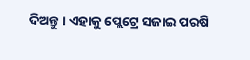ଦିଅନ୍ତୁ । ଏହାକୁ ପ୍ଲେଟ୍ରେ ସଜାଇ ପରଷି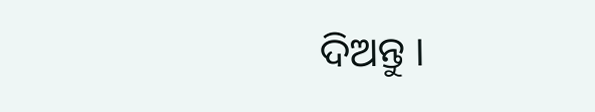ଦିଅନ୍ତୁ ।